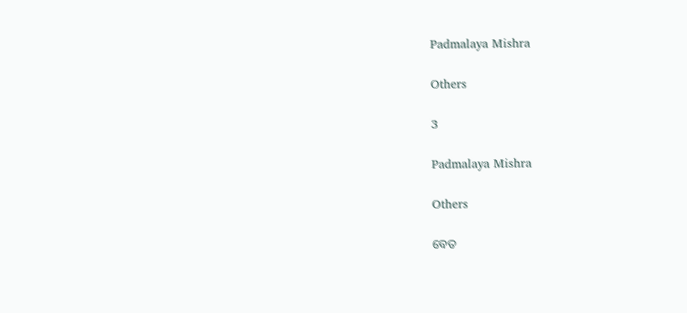Padmalaya Mishra

Others

3

Padmalaya Mishra

Others

ବେତ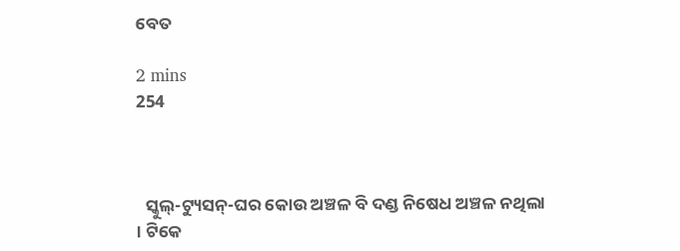ବେତ

2 mins
254



  ସ୍କୁଲ୍-ଟ୍ୟୁସନ୍-ଘର କୋଉ ଅଞ୍ଚଳ ବି ଦଣ୍ଡ ନିଷେଧ ଅଞ୍ଚଳ ନଥିଲା । ଟିକେ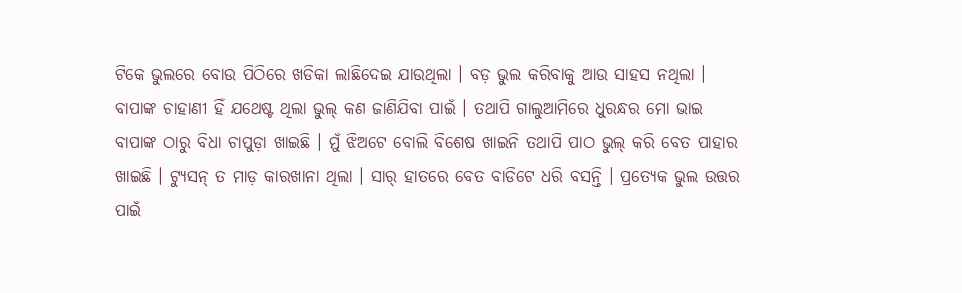ଟିକେ ଭୁଲରେ ବୋଉ ପିଠିରେ ଖଡିକା ଲାଛିଦେଇ ଯାଉଥିଲା । ବଡ଼ ଭୁଲ କରିବାକୁ ଆଉ ସାହସ ନଥିଲା । ବାପାଙ୍କ ଚାହାଣୀ ହିଁ ଯଥେଷ୍ଟ ଥିଲା ଭୁଲ୍ କଣ ଜାଣିଯିବା ପାଇଁ । ତଥାପି ଗାଲୁଆମିରେ ଧୁରନ୍ଧର ମୋ ଭାଇ ବାପାଙ୍କ ଠାରୁ ବିଧା ଚାପୁଡ଼ା ଖାଇଛି । ମୁଁ ଝିଅଟେ ବୋଲି ବିଶେଷ ଖାଇନି ତଥାପି ପାଠ ଭୁଲ୍ କରି ବେତ ପାହାର ଖାଇଛି । ଟ୍ୟୁସନ୍ ତ ମାଡ଼ କାରଖାନା ଥିଲା । ସାର୍ ହାତରେ ବେତ ବାଡିଟେ ଧରି ବସନ୍ତି । ପ୍ରତ୍ୟେକ ଭୁଲ ଉତ୍ତର ପାଇଁ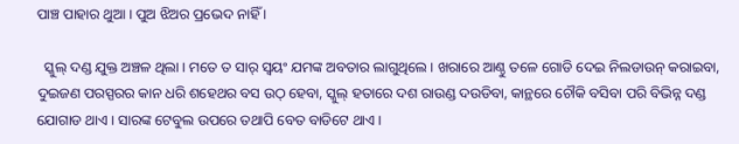ପାଞ୍ଚ ପାହାର ଥୁଆ । ପୁଅ ଝିଅର ପ୍ରଭେଦ ନାହିଁ ।

  ସ୍କୁଲ୍ ଦଣ୍ଡ ଯୁକ୍ତ ଅଞ୍ଚଳ ଥିଲା । ମତେ ତ ସାର୍ ସ୍ଵୟଂ ଯମଙ୍କ ଅବତାର ଲାଗୁଥିଲେ । ଖରାରେ ଆଣ୍ଠୁ ତଳେ ଗୋଡି ଦେଇ ନିଲଡାଉନ୍ କରାଇବା, ଦୁଇଜଣ ପରସ୍ପରର କାନ ଧରି ଶହେଥର ବସ ଉଠ୍ ହେବା, ସ୍କୁଲ୍ ହତାରେ ଦଶ ରାଉଣ୍ଡ ଦଉଡିବା, କାନ୍ଥରେ ଚୌକି ବସିବା ପରି ବିଭିନ୍ନ ଦଣ୍ଡ ଯୋଗାଡ ଥାଏ । ସାରଙ୍କ ଟେବୁଲ ଉପରେ ତଥାପି ବେତ ବାଡିଟେ ଥାଏ ।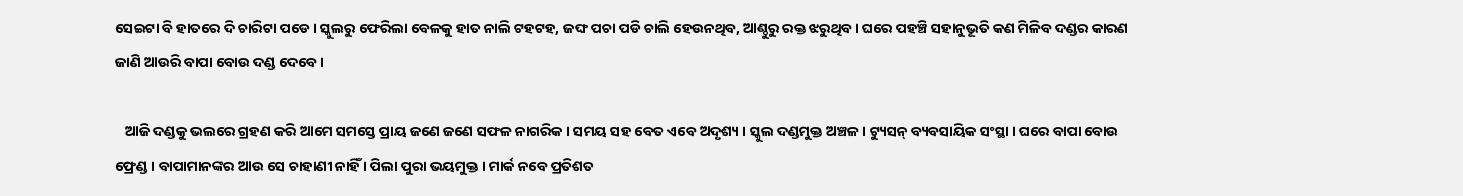ସେଇଟା ବି ହାତରେ ଦି ଚାରିଟା ପଡେ । ସ୍କୁଲରୁ ଫେରିଲା ବେଳକୁ ହାତ ନାଲି ଟହଟହ, ଜଙ୍ଘ ପଚା ପଡି ଚାଲି ହେଉନଥିବ, ଆଣ୍ଠୁରୁ ରକ୍ତ ଝରୁଥିବ । ଘରେ ପହଞ୍ଚି ସହାନୁଭୂତି କଣ ମିଳିବ ଦଣ୍ଡର କାରଣ ଜାଣି ଆଉରି ବାପା ବୋଉ ଦଣ୍ଡ ଦେବେ ।

   ଆଜି ଦଣ୍ଡକୁ ଭଲରେ ଗ୍ରହଣ କରି ଆମେ ସମସ୍ତେ ପ୍ରାୟ ଜଣେ ଜଣେ ସଫଳ ନାଗରିକ । ସମୟ ସହ ବେତ ଏବେ ଅଦୃଶ୍ୟ । ସ୍କୁଲ ଦଣ୍ଡମୁକ୍ତ ଅଞ୍ଚଳ । ଟ୍ୟୁସନ୍ ବ୍ୟବସାୟିକ ସଂସ୍ଥା । ଘରେ ବାପା ବୋଉ ଫ୍ରେଣ୍ଡ । ବାପାମାନଙ୍କର ଆଉ ସେ ଚାହାଣୀ ନାହିଁ । ପିଲା ପୁରା ଭୟମୁକ୍ତ । ମାର୍କ ନବେ ପ୍ରତିଶତ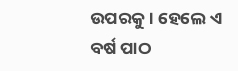ଉପରକୁ । ହେଲେ ଏ ବର୍ଷ ପାଠ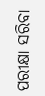ପରୀକ୍ଷା ସରିବା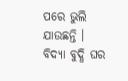ପରେ ଭୁଲି ଯାଉଛନ୍ତି । ବିଦ୍ୟା ବୁଦ୍ଧି ଘର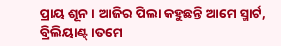ପ୍ରାୟ ଶୂନ । ଆଜିର ପିଲା କହୁଛନ୍ତି ଆମେ ସ୍ମାର୍ଟ, ବ୍ରିଲିୟାଣ୍ଟ୍ ।ତମେ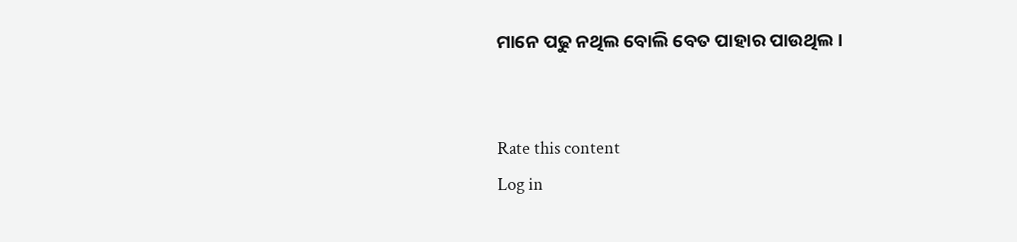ମାନେ ପଢୁ ନଥିଲ ବୋଲି ବେତ ପାହାର ପାଉଥିଲ ।


Rate this content
Log in